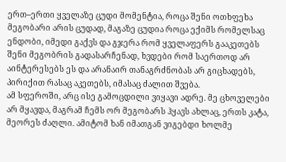ერთ–ერთი ყველაზე ცუდი მომენტია, როცა შენი ოთხფეხა მეგობარი არის ცუდად, მაგაზე ცუდია როცა ექიმს რომელსაც ენდობი, იმედი გაქვს და გჯერა რომ ყველაფერს გააკეთებს შენი მეგობრის გადასარჩენად, ხვდები რომ საერთოდ არ აინტერესებს ეს და არანაირ თანაგრძნობას არ გიცხადებს, პირიქით რასაც აკეთებს, იმასაც ძალით შვება.
ამ სფეროში, არც ისე გამოცდილი ვიყავი ადრე. მე ცხოველები არ მყავდა, მაგრამ ჩემს ორ მეგობარს ჰყავს ახლაც, ერთს კატა, მეორეს ძაღლი. ამიტომ ხან იმათგან ვიგებდი ხოლმე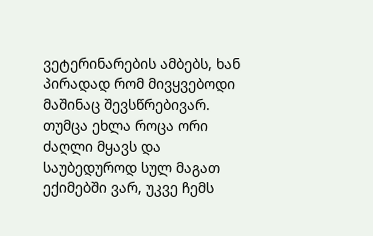ვეტერინარების ამბებს, ხან პირადად რომ მივყვებოდი მაშინაც შევსწრებივარ. თუმცა ეხლა როცა ორი ძაღლი მყავს და საუბედუროდ სულ მაგათ ექიმებში ვარ, უკვე ჩემს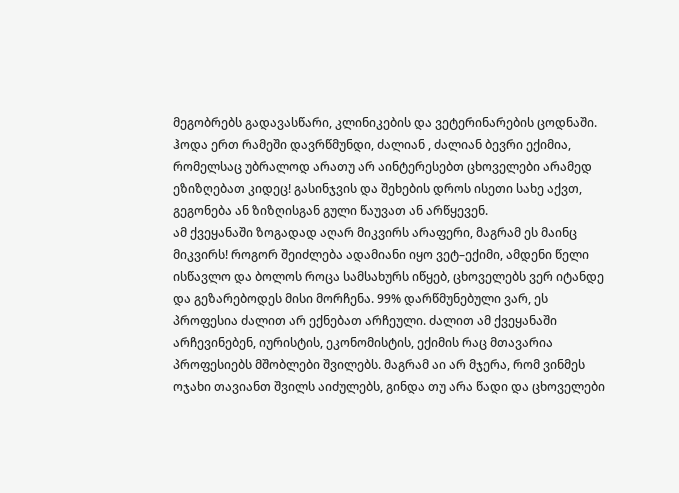მეგობრებს გადავასწარი, კლინიკების და ვეტერინარების ცოდნაში. ჰოდა ერთ რამეში დავრწმუნდი, ძალიან , ძალიან ბევრი ექიმია, რომელსაც უბრალოდ არათუ არ აინტერესებთ ცხოველები არამედ ეზიზღებათ კიდეც! გასინჯვის და შეხების დროს ისეთი სახე აქვთ, გეგონება ან ზიზღისგან გული წაუვათ ან არწყევენ.
ამ ქვეყანაში ზოგადად აღარ მიკვირს არაფერი, მაგრამ ეს მაინც მიკვირს! როგორ შეიძლება ადამიანი იყო ვეტ–ექიმი, ამდენი წელი ისწავლო და ბოლოს როცა სამსახურს იწყებ, ცხოველებს ვერ იტანდე და გეზარებოდეს მისი მორჩენა. 99% დარწმუნებული ვარ, ეს პროფესია ძალით არ ექნებათ არჩეული. ძალით ამ ქვეყანაში არჩევინებენ, იურისტის, ეკონომისტის, ექიმის რაც მთავარია პროფესიებს მშობლები შვილებს. მაგრამ აი არ მჯერა, რომ ვინმეს ოჯახი თავიანთ შვილს აიძულებს, გინდა თუ არა წადი და ცხოველები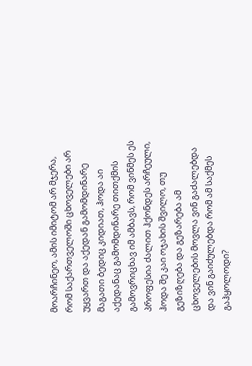მოარჩინეო, ამის იმიტომ არ მჯერა, რომ საქართველოში ცხოველები არ უყვართ და აქედან გამომდინარე მაგათი ბედიც კიდიათ, ჰოდა აი აქედანაც გამომდინარე თითქმის გამოვრიცხავ იმ ამბავს, რომ ვინმეს ეს პროფესია ძალით ჰქონდეს არჩეული, ჰოდა შე კაი ოჯახის შვილო, თუ გეზიზღება და გეზარება ამ ცხოველების მოვლა ვინ გაძალებდა და ვინ გაიძულებდა რომ ამ საქმეს გაჰყოლოდი?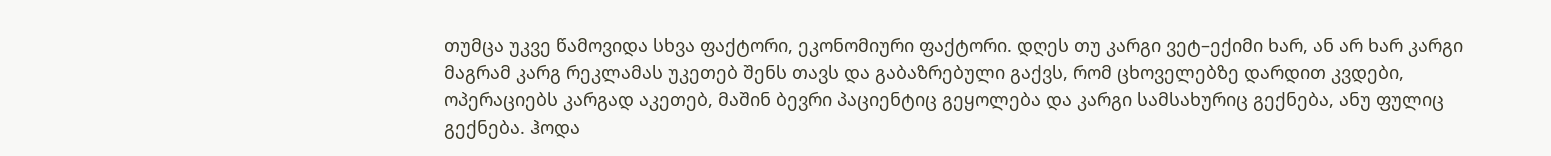თუმცა უკვე წამოვიდა სხვა ფაქტორი, ეკონომიური ფაქტორი. დღეს თუ კარგი ვეტ–ექიმი ხარ, ან არ ხარ კარგი მაგრამ კარგ რეკლამას უკეთებ შენს თავს და გაბაზრებული გაქვს, რომ ცხოველებზე დარდით კვდები, ოპერაციებს კარგად აკეთებ, მაშინ ბევრი პაციენტიც გეყოლება და კარგი სამსახურიც გექნება, ანუ ფულიც გექნება. ჰოდა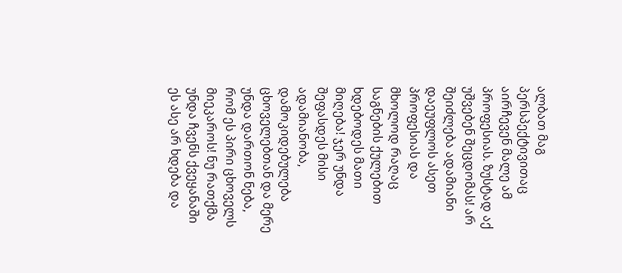ალბათ მაგ პერსპექტივითაც აირჩევენ მალე ამ პროფესიას. ზუსტად აქ უშვებენ შეცდომას! არ შეიძლება ადამიანი დაეუფლოს ასეთ პროფესიას და მხოლოდ რაღაც საგნების ქულებით ხდებოდეს მათი მიღება! ჯერ უნდა შეფასდეს მისი ადამიანობა, დამოკიდებულება ცხოველებთან და მერე უნდა დართონ ნება, რომ ეს პირი ცხოველს მიეკაროს! ნუ რათქმა უნდა ჩვენს ქვეყანაში ეს ასე არ ხდება და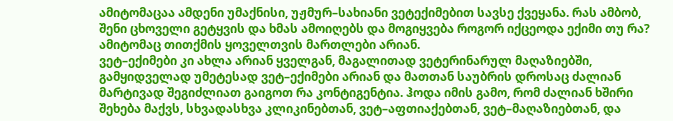ამიტომაცაა ამდენი უმაქნისი, უჟმურ–სახიანი ვეტექიმებით სავსე ქვეყანა. რას ამბობ, შენი ცხოველი გეტყვის და ხმას ამოიღებს და მოგიყვება როგორ იქცეოდა ექიმი თუ რა? ამიტომაც თითქმის ყოველთვის მართლები არიან.
ვეტ–ექიმები კი ახლა არიან ყველგან, მაგალითად ვეტერინარულ მაღაზიებში, გამყიდველად უმეტესად ვეტ–ექიმები არიან და მათთან საუბრის დროსაც ძალიან მარტივად შეგიძლიათ გაიგოთ რა კონტიგენტია. ჰოდა იმის გამო, რომ ძალიან ხშირი შეხება მაქვს, სხვადასხვა კლიკინებთან, ვეტ–აფთიაქებთან, ვეტ–მაღაზიებთან, და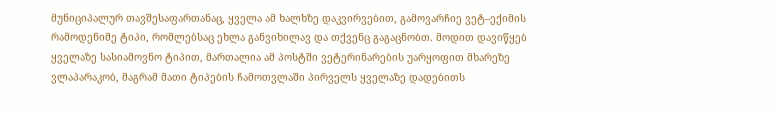მუნიციპალურ თავშესაფართანაც, ყველა ამ ხალხზე დაკვირვებით, გამოვარჩიე ვეტ–ექიმის რამოდენიმე ტიპი, რომლებსაც ეხლა განვიხილავ და თქვენც გაგაცნობთ. მოდით დავიწყებ ყველაზე სასიამოვნო ტიპით, მართალია ამ პოსტში ვეტერინარების უარყოფით მხარეზე ვლაპარაკობ, მაგრამ მათი ტიპების ჩამოთვლაში პირველს ყველაზე დადებითს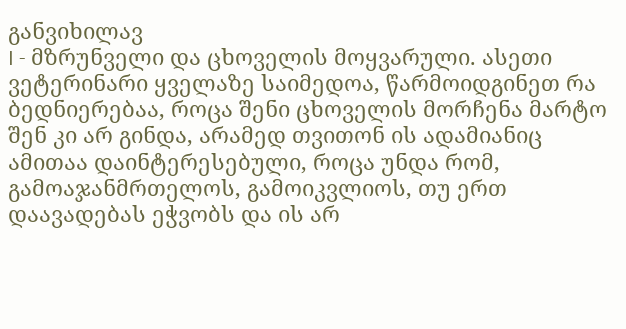განვიხილავ
I - მზრუნველი და ცხოველის მოყვარული. ასეთი ვეტერინარი ყველაზე საიმედოა, წარმოიდგინეთ რა ბედნიერებაა, როცა შენი ცხოველის მორჩენა მარტო შენ კი არ გინდა, არამედ თვითონ ის ადამიანიც ამითაა დაინტერესებული, როცა უნდა რომ, გამოაჯანმრთელოს, გამოიკვლიოს, თუ ერთ დაავადებას ეჭვობს და ის არ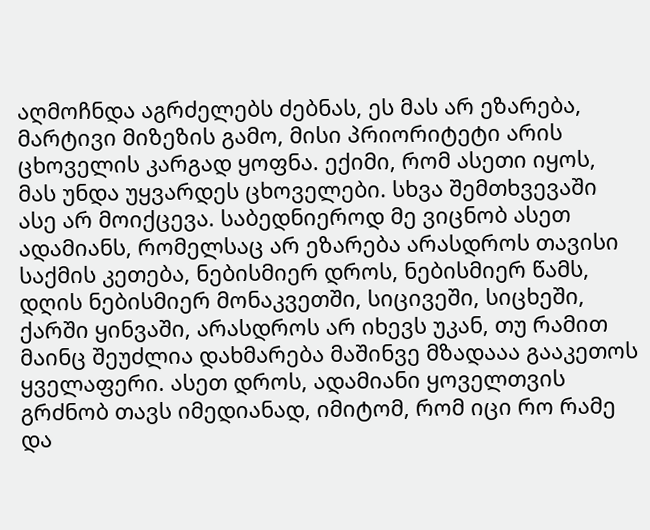აღმოჩნდა აგრძელებს ძებნას, ეს მას არ ეზარება, მარტივი მიზეზის გამო, მისი პრიორიტეტი არის ცხოველის კარგად ყოფნა. ექიმი, რომ ასეთი იყოს, მას უნდა უყვარდეს ცხოველები. სხვა შემთხვევაში ასე არ მოიქცევა. საბედნიეროდ მე ვიცნობ ასეთ ადამიანს, რომელსაც არ ეზარება არასდროს თავისი საქმის კეთება, ნებისმიერ დროს, ნებისმიერ წამს, დღის ნებისმიერ მონაკვეთში, სიცივეში, სიცხეში, ქარში ყინვაში, არასდროს არ იხევს უკან, თუ რამით მაინც შეუძლია დახმარება მაშინვე მზადააა გააკეთოს ყველაფერი. ასეთ დროს, ადამიანი ყოველთვის გრძნობ თავს იმედიანად, იმიტომ, რომ იცი რო რამე და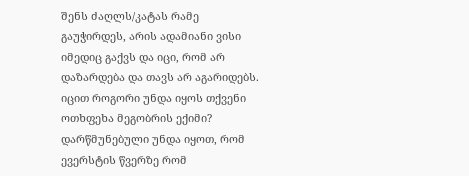შენს ძაღლს/კატას რამე გაუჭირდეს, არის ადამიანი ვისი იმედიც გაქვს და იცი, რომ არ დაზარდება და თავს არ აგარიდებს. იცით როგორი უნდა იყოს თქვენი ოთხფეხა მეგობრის ექიმი? დარწმუნებული უნდა იყოთ, რომ ევერსტის წვერზე რომ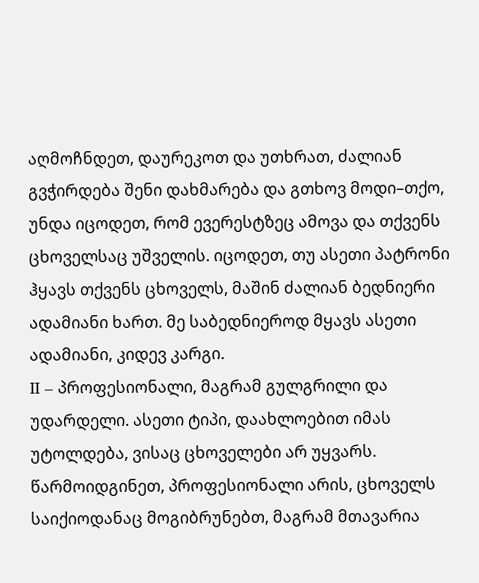აღმოჩნდეთ, დაურეკოთ და უთხრათ, ძალიან გვჭირდება შენი დახმარება და გთხოვ მოდი–თქო, უნდა იცოდეთ, რომ ევერესტზეც ამოვა და თქვენს ცხოველსაც უშველის. იცოდეთ, თუ ასეთი პატრონი ჰყავს თქვენს ცხოველს, მაშინ ძალიან ბედნიერი ადამიანი ხართ. მე საბედნიეროდ მყავს ასეთი ადამიანი, კიდევ კარგი.
II – პროფესიონალი, მაგრამ გულგრილი და უდარდელი. ასეთი ტიპი, დაახლოებით იმას უტოლდება, ვისაც ცხოველები არ უყვარს. წარმოიდგინეთ, პროფესიონალი არის, ცხოველს საიქიოდანაც მოგიბრუნებთ, მაგრამ მთავარია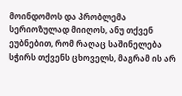მოინდომოს და პრობლემა სერიოზულად მიიღოს, ანუ თქვენ ეუბნებით, რომ რაღაც საშინელება სჭირს თქვენს ცხოველს, მაგრამ ის არ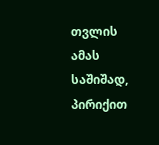თვლის ამას საშიშად, პირიქით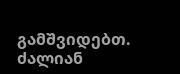გამშვიდებთ. ძალიან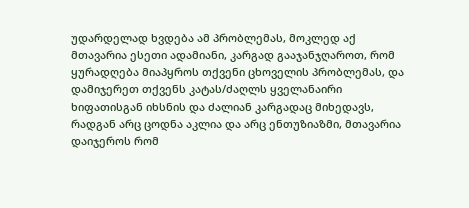უდარდელად ხვდება ამ პრობლემას, მოკლედ აქ მთავარია ესეთი ადამიანი, კარგად გააჯანჯღაროთ, რომ ყურადღება მიაპყროს თქვენი ცხოველის პრობლემას, და დამიჯერეთ თქვენს კატას/ძაღლს ყველანაირი ხიფათისგან იხსნის და ძალიან კარგადაც მიხედავს, რადგან არც ცოდნა აკლია და არც ენთუზიაზმი, მთავარია დაიჯეროს რომ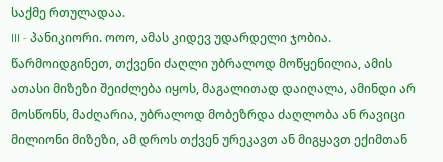საქმე რთულადაა.
III - პანიკიორი. ოოო, ამას კიდევ უდარდელი ჯობია. წარმოიდგინეთ, თქვენი ძაღლი უბრალოდ მოწყენილია, ამის ათასი მიზეზი შეიძლება იყოს, მაგალითად დაიღალა, ამინდი არ მოსწონს, მაძღარია, უბრალოდ მობეზრდა ძაღლობა ან რავიცი მილიონი მიზეზი, ამ დროს თქვენ ურეკავთ ან მიგყავთ ექიმთან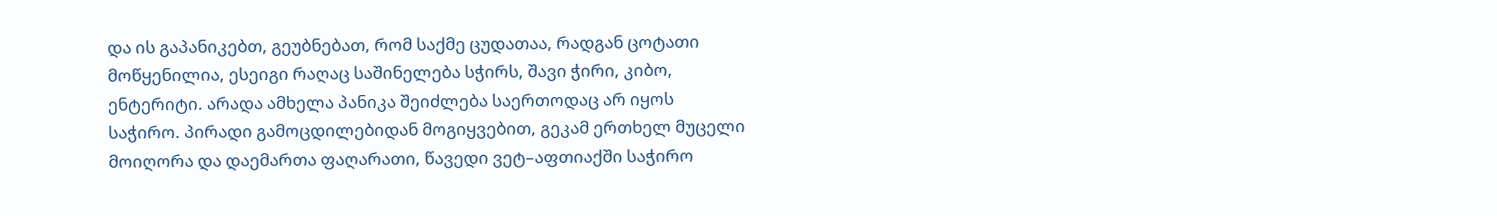და ის გაპანიკებთ, გეუბნებათ, რომ საქმე ცუდათაა, რადგან ცოტათი მოწყენილია, ესეიგი რაღაც საშინელება სჭირს, შავი ჭირი, კიბო, ენტერიტი. არადა ამხელა პანიკა შეიძლება საერთოდაც არ იყოს საჭირო. პირადი გამოცდილებიდან მოგიყვებით, გეკამ ერთხელ მუცელი მოიღორა და დაემართა ფაღარათი, წავედი ვეტ–აფთიაქში საჭირო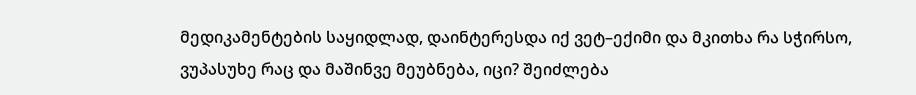მედიკამენტების საყიდლად, დაინტერესდა იქ ვეტ–ექიმი და მკითხა რა სჭირსო, ვუპასუხე რაც და მაშინვე მეუბნება, იცი? შეიძლება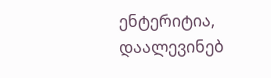ენტერიტია, დაალევინებ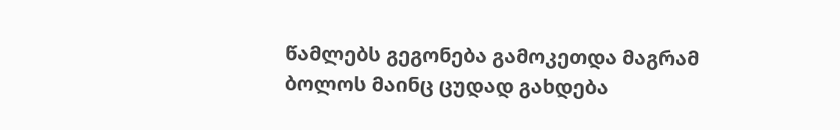წამლებს გეგონება გამოკეთდა მაგრამ ბოლოს მაინც ცუდად გახდება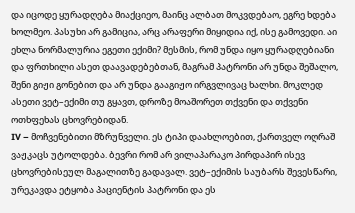და იცოდე ყურადღება მიაქციეო, მაინც ალბათ მოკვდებაო, ეგრე ხდება ხოლმეო. პასუხი არ გამიცია, არც არაფერი მიყიდია იქ, ისე გამოვედი. აი ეხლა ნორმალურია ეგეთი ექიმი? მესმის, რომ უნდა იყო ყურადღებიანი და ფრთხილი ასეთ დაავადებებთან, მაგრამ პატრონი არ უნდა შეშალო, შენი გიჟი გონებით და არ უნდა გააგიჟო ირგვლივაც ხალხი. მოკლედ ასეთი ვეტ–ექიმი თუ გყავთ, დროზე მოაშორეთ თქვენი და თქვენი ოთხფეხას ცხოვრებიდან.
IV – მოჩვენებითი მზრუნველი. ეს ტიპი დაახლოებით, ქართველ ოღრაშ ვაჟკაცს უტოლდება. ბევრი რომ არ ვილაპარაკო პირდაპირ ისევ ცხოვრებისეულ მაგალითზე გადავალ. ვეტ–ექიმის საუბარს შევესწარი, ურეკავდა ეტყობა პაციენტის პატრონი და ეს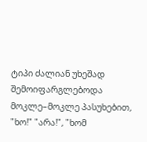ტიპი ძალიან უხეშად შემოიფარგლებოდა მოკლე–მოკლე პასუხებით, "ხო!" "არა!", "ხომ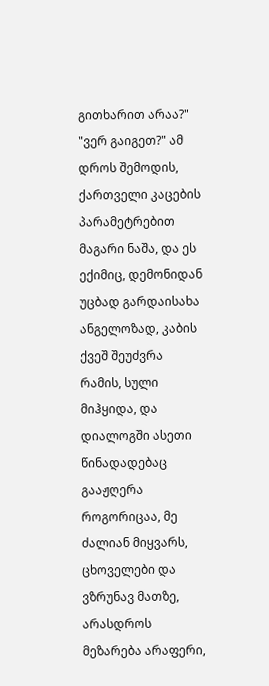გითხარით არაა?" "ვერ გაიგეთ?" ამ დროს შემოდის, ქართველი კაცების პარამეტრებით მაგარი ნაშა, და ეს ექიმიც, დემონიდან უცბად გარდაისახა ანგელოზად, კაბის ქვეშ შეუძვრა რამის, სული მიჰყიდა, და დიალოგში ასეთი წინადადებაც გააჟღერა როგორიცაა, მე ძალიან მიყვარს, ცხოველები და ვზრუნავ მათზე, არასდროს მეზარება არაფერი,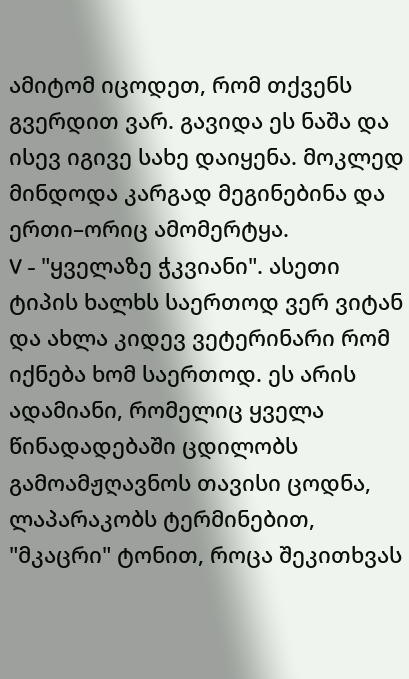ამიტომ იცოდეთ, რომ თქვენს გვერდით ვარ. გავიდა ეს ნაშა და ისევ იგივე სახე დაიყენა. მოკლედ მინდოდა კარგად მეგინებინა და ერთი–ორიც ამომერტყა.
V - "ყველაზე ჭკვიანი". ასეთი ტიპის ხალხს საერთოდ ვერ ვიტან და ახლა კიდევ ვეტერინარი რომ იქნება ხომ საერთოდ. ეს არის ადამიანი, რომელიც ყველა წინადადებაში ცდილობს გამოამჟღავნოს თავისი ცოდნა, ლაპარაკობს ტერმინებით, "მკაცრი" ტონით, როცა შეკითხვას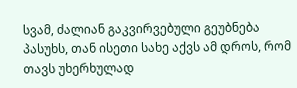სვამ, ძალიან გაკვირვებული გეუბნება პასუხს, თან ისეთი სახე აქვს ამ დროს, რომ თავს უხერხულად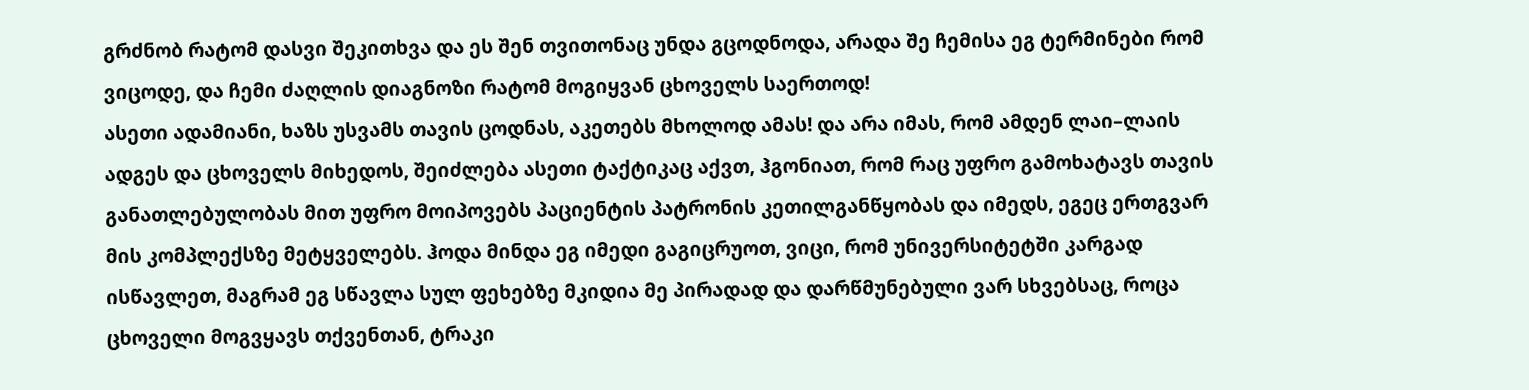გრძნობ რატომ დასვი შეკითხვა და ეს შენ თვითონაც უნდა გცოდნოდა, არადა შე ჩემისა ეგ ტერმინები რომ ვიცოდე, და ჩემი ძაღლის დიაგნოზი რატომ მოგიყვან ცხოველს საერთოდ!
ასეთი ადამიანი, ხაზს უსვამს თავის ცოდნას, აკეთებს მხოლოდ ამას! და არა იმას, რომ ამდენ ლაი–ლაის ადგეს და ცხოველს მიხედოს, შეიძლება ასეთი ტაქტიკაც აქვთ, ჰგონიათ, რომ რაც უფრო გამოხატავს თავის განათლებულობას მით უფრო მოიპოვებს პაციენტის პატრონის კეთილგანწყობას და იმედს, ეგეც ერთგვარ მის კომპლექსზე მეტყველებს. ჰოდა მინდა ეგ იმედი გაგიცრუოთ, ვიცი, რომ უნივერსიტეტში კარგად ისწავლეთ, მაგრამ ეგ სწავლა სულ ფეხებზე მკიდია მე პირადად და დარწმუნებული ვარ სხვებსაც, როცა ცხოველი მოგვყავს თქვენთან, ტრაკი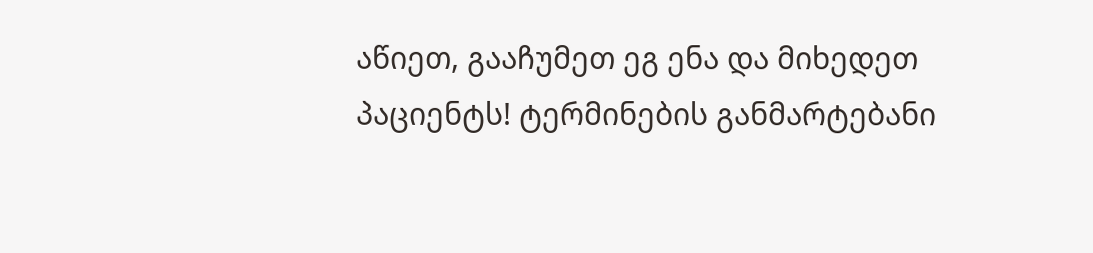აწიეთ, გააჩუმეთ ეგ ენა და მიხედეთ პაციენტს! ტერმინების განმარტებანი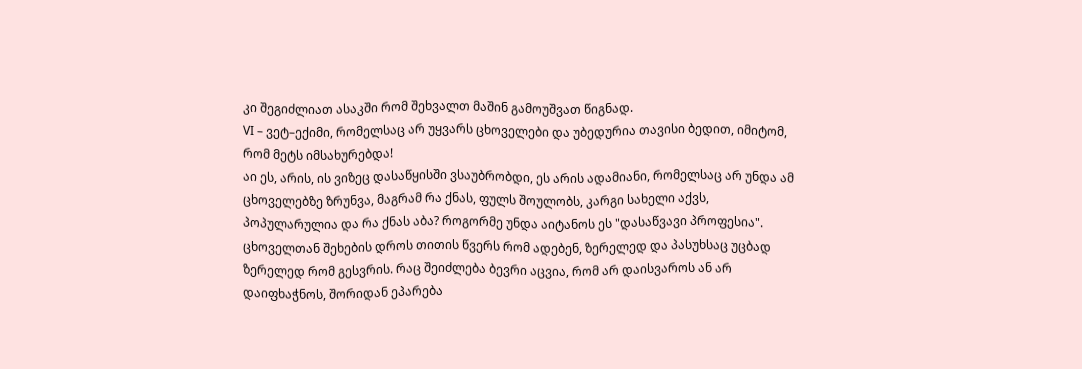კი შეგიძლიათ ასაკში რომ შეხვალთ მაშინ გამოუშვათ წიგნად.
VI – ვეტ–ექიმი, რომელსაც არ უყვარს ცხოველები და უბედურია თავისი ბედით, იმიტომ, რომ მეტს იმსახურებდა!
აი ეს, არის, ის ვიზეც დასაწყისში ვსაუბრობდი, ეს არის ადამიანი, რომელსაც არ უნდა ამ ცხოველებზე ზრუნვა, მაგრამ რა ქნას, ფულს შოულობს, კარგი სახელი აქვს, პოპულარულია და რა ქნას აბა? როგორმე უნდა აიტანოს ეს "დასაწვავი პროფესია". ცხოველთან შეხების დროს თითის წვერს რომ ადებენ, ზერელედ და პასუხსაც უცბად ზერელედ რომ გესვრის. რაც შეიძლება ბევრი აცვია, რომ არ დაისვაროს ან არ დაიფხაჭნოს, შორიდან ეპარება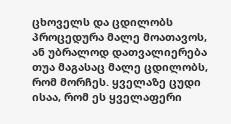ცხოველს და ცდილობს პროცედურა მალე მოათავოს, ან უბრალოდ დათვალიერება თუა მაგასაც მალე ცდილობს, რომ მორჩეს. ყველაზე ცუდი ისაა, რომ ეს ყველაფერი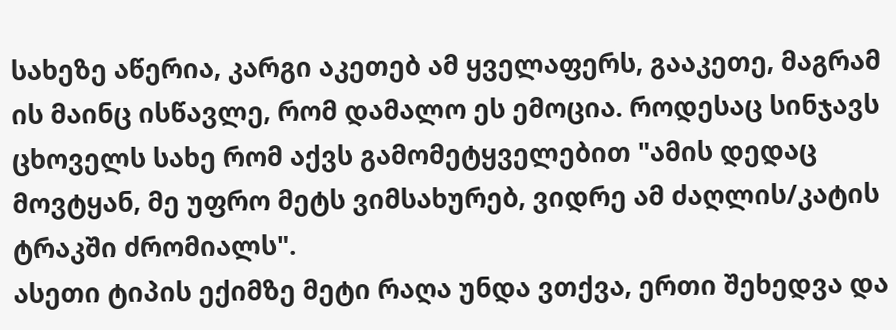სახეზე აწერია, კარგი აკეთებ ამ ყველაფერს, გააკეთე, მაგრამ ის მაინც ისწავლე, რომ დამალო ეს ემოცია. როდესაც სინჯავს ცხოველს სახე რომ აქვს გამომეტყველებით "ამის დედაც მოვტყან, მე უფრო მეტს ვიმსახურებ, ვიდრე ამ ძაღლის/კატის ტრაკში ძრომიალს".
ასეთი ტიპის ექიმზე მეტი რაღა უნდა ვთქვა, ერთი შეხედვა და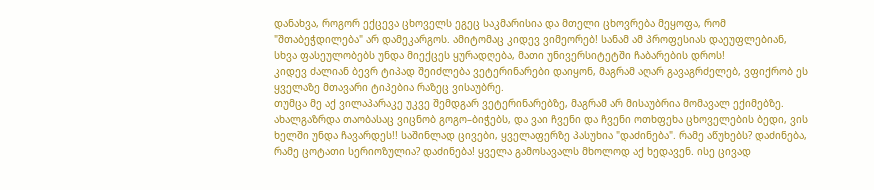დანახვა, როგორ ექცევა ცხოველს ეგეც საკმარისია და მთელი ცხოვრება მეყოფა, რომ "შთაბეჭდილება" არ დამეკარგოს. ამიტომაც კიდევ ვიმეორებ! სანამ ამ პროფესიას დაეუფლებიან, სხვა ფასეულობებს უნდა მიექცეს ყურადღება, მათი უნივერსიტეტში ჩაბარების დროს!
კიდევ ძალიან ბევრ ტიპად შეიძლება ვეტერინარები დაიყონ, მაგრამ აღარ გავაგრძელებ, ვფიქრობ ეს ყველაზე მთავარი ტიპებია რაზეც ვისაუბრე.
თუმცა მე აქ ვილაპარაკე უკვე შემდგარ ვეტერინარებზე, მაგრამ არ მისაუბრია მომავალ ექიმებზე. ახალგაზრდა თაობასაც ვიცნობ გოგო–ბიჭებს, და ვაი ჩვენი და ჩვენი ოთხფეხა ცხოველების ბედი, ვის ხელში უნდა ჩავარდეს!! საშინლად ცივები, ყველაფერზე პასუხია "დაძინება". რამე აწუხებს? დაძინება, რამე ცოტათი სერიოზულია? დაძინება! ყველა გამოსავალს მხოლოდ აქ ხედავენ. ისე ცივად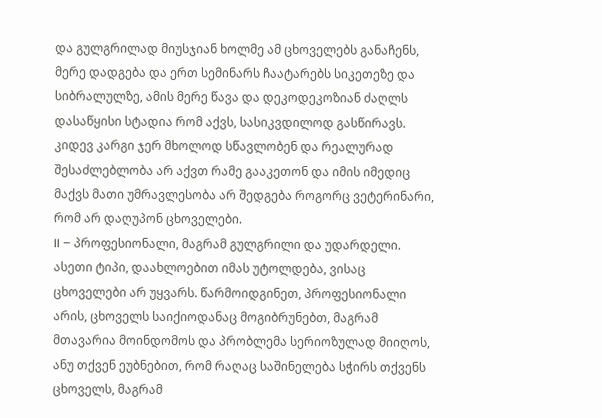და გულგრილად მიუსჯიან ხოლმე ამ ცხოველებს განაჩენს, მერე დადგება და ერთ სემინარს ჩაატარებს სიკეთეზე და სიბრალულზე, ამის მერე წავა და დეკოდეკოზიან ძაღლს დასაწყისი სტადია რომ აქვს, სასიკვდილოდ გასწირავს. კიდევ კარგი ჯერ მხოლოდ სწავლობენ და რეალურად შესაძლებლობა არ აქვთ რამე გააკეთონ და იმის იმედიც მაქვს მათი უმრავლესობა არ შედგება როგორც ვეტერინარი, რომ არ დაღუპონ ცხოველები.
II – პროფესიონალი, მაგრამ გულგრილი და უდარდელი. ასეთი ტიპი, დაახლოებით იმას უტოლდება, ვისაც ცხოველები არ უყვარს. წარმოიდგინეთ, პროფესიონალი არის, ცხოველს საიქიოდანაც მოგიბრუნებთ, მაგრამ მთავარია მოინდომოს და პრობლემა სერიოზულად მიიღოს, ანუ თქვენ ეუბნებით, რომ რაღაც საშინელება სჭირს თქვენს ცხოველს, მაგრამ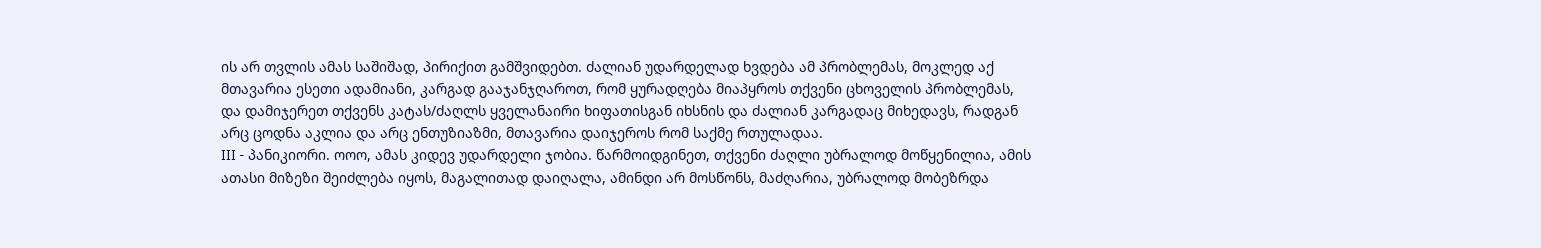ის არ თვლის ამას საშიშად, პირიქით გამშვიდებთ. ძალიან უდარდელად ხვდება ამ პრობლემას, მოკლედ აქ მთავარია ესეთი ადამიანი, კარგად გააჯანჯღაროთ, რომ ყურადღება მიაპყროს თქვენი ცხოველის პრობლემას, და დამიჯერეთ თქვენს კატას/ძაღლს ყველანაირი ხიფათისგან იხსნის და ძალიან კარგადაც მიხედავს, რადგან არც ცოდნა აკლია და არც ენთუზიაზმი, მთავარია დაიჯეროს რომ საქმე რთულადაა.
III - პანიკიორი. ოოო, ამას კიდევ უდარდელი ჯობია. წარმოიდგინეთ, თქვენი ძაღლი უბრალოდ მოწყენილია, ამის ათასი მიზეზი შეიძლება იყოს, მაგალითად დაიღალა, ამინდი არ მოსწონს, მაძღარია, უბრალოდ მობეზრდა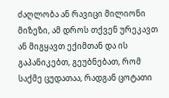ძაღლობა ან რავიცი მილიონი მიზეზი, ამ დროს თქვენ ურეკავთ ან მიგყავთ ექიმთან და ის გაპანიკებთ, გეუბნებათ, რომ საქმე ცუდათაა, რადგან ცოტათი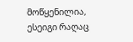მოწყენილია, ესეიგი რაღაც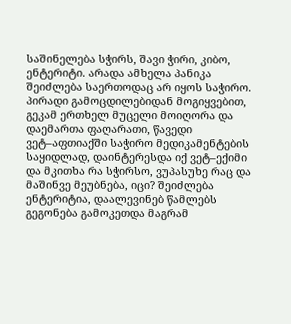საშინელება სჭირს, შავი ჭირი, კიბო, ენტერიტი. არადა ამხელა პანიკა შეიძლება საერთოდაც არ იყოს საჭირო. პირადი გამოცდილებიდან მოგიყვებით, გეკამ ერთხელ მუცელი მოიღორა და დაემართა ფაღარათი, წავედი ვეტ–აფთიაქში საჭირო მედიკამენტების საყიდლად, დაინტერესდა იქ ვეტ–ექიმი და მკითხა რა სჭირსო, ვუპასუხე რაც და მაშინვე მეუბნება, იცი? შეიძლება ენტერიტია, დაალევინებ წამლებს გეგონება გამოკეთდა მაგრამ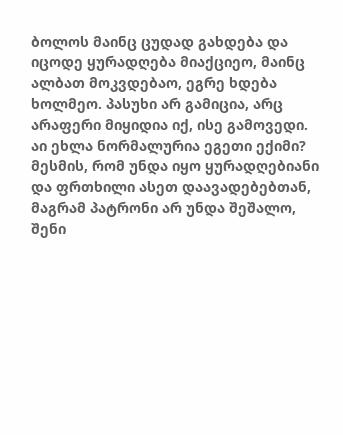ბოლოს მაინც ცუდად გახდება და იცოდე ყურადღება მიაქციეო, მაინც ალბათ მოკვდებაო, ეგრე ხდება ხოლმეო. პასუხი არ გამიცია, არც არაფერი მიყიდია იქ, ისე გამოვედი. აი ეხლა ნორმალურია ეგეთი ექიმი? მესმის, რომ უნდა იყო ყურადღებიანი და ფრთხილი ასეთ დაავადებებთან, მაგრამ პატრონი არ უნდა შეშალო, შენი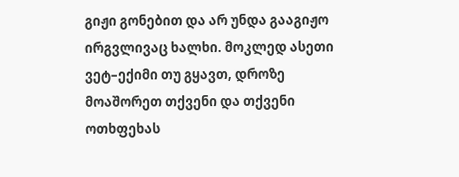გიჟი გონებით და არ უნდა გააგიჟო ირგვლივაც ხალხი. მოკლედ ასეთი ვეტ–ექიმი თუ გყავთ, დროზე მოაშორეთ თქვენი და თქვენი ოთხფეხას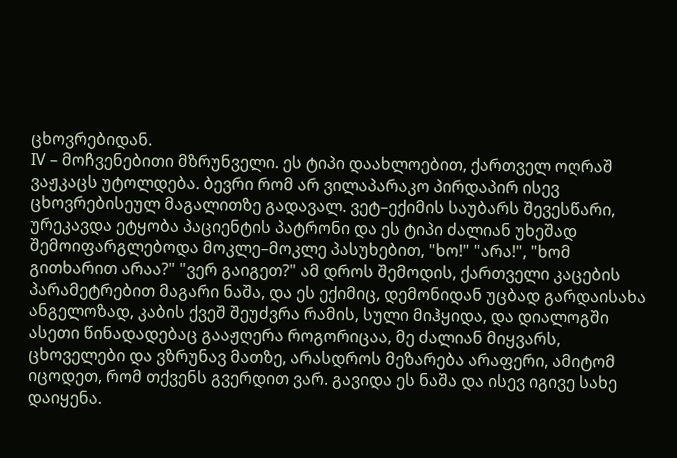ცხოვრებიდან.
IV – მოჩვენებითი მზრუნველი. ეს ტიპი დაახლოებით, ქართველ ოღრაშ ვაჟკაცს უტოლდება. ბევრი რომ არ ვილაპარაკო პირდაპირ ისევ ცხოვრებისეულ მაგალითზე გადავალ. ვეტ–ექიმის საუბარს შევესწარი, ურეკავდა ეტყობა პაციენტის პატრონი და ეს ტიპი ძალიან უხეშად შემოიფარგლებოდა მოკლე–მოკლე პასუხებით, "ხო!" "არა!", "ხომ გითხარით არაა?" "ვერ გაიგეთ?" ამ დროს შემოდის, ქართველი კაცების პარამეტრებით მაგარი ნაშა, და ეს ექიმიც, დემონიდან უცბად გარდაისახა ანგელოზად, კაბის ქვეშ შეუძვრა რამის, სული მიჰყიდა, და დიალოგში ასეთი წინადადებაც გააჟღერა როგორიცაა, მე ძალიან მიყვარს, ცხოველები და ვზრუნავ მათზე, არასდროს მეზარება არაფერი, ამიტომ იცოდეთ, რომ თქვენს გვერდით ვარ. გავიდა ეს ნაშა და ისევ იგივე სახე დაიყენა.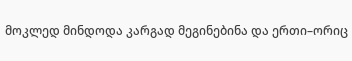მოკლედ მინდოდა კარგად მეგინებინა და ერთი–ორიც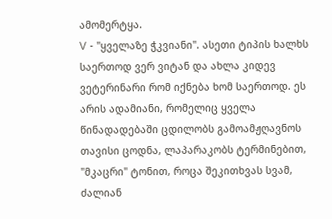ამომერტყა.
V - "ყველაზე ჭკვიანი". ასეთი ტიპის ხალხს საერთოდ ვერ ვიტან და ახლა კიდევ ვეტერინარი რომ იქნება ხომ საერთოდ. ეს არის ადამიანი, რომელიც ყველა წინადადებაში ცდილობს გამოამჟღავნოს თავისი ცოდნა, ლაპარაკობს ტერმინებით, "მკაცრი" ტონით, როცა შეკითხვას სვამ, ძალიან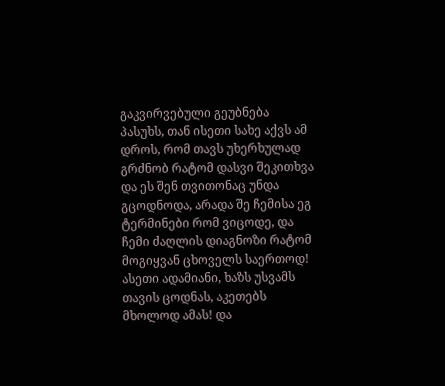გაკვირვებული გეუბნება პასუხს, თან ისეთი სახე აქვს ამ დროს, რომ თავს უხერხულად გრძნობ რატომ დასვი შეკითხვა და ეს შენ თვითონაც უნდა გცოდნოდა, არადა შე ჩემისა ეგ ტერმინები რომ ვიცოდე, და ჩემი ძაღლის დიაგნოზი რატომ მოგიყვან ცხოველს საერთოდ!
ასეთი ადამიანი, ხაზს უსვამს თავის ცოდნას, აკეთებს მხოლოდ ამას! და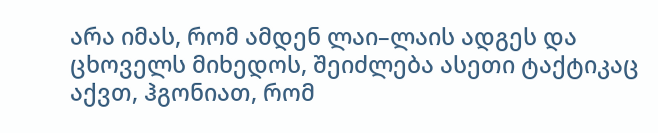არა იმას, რომ ამდენ ლაი–ლაის ადგეს და ცხოველს მიხედოს, შეიძლება ასეთი ტაქტიკაც აქვთ, ჰგონიათ, რომ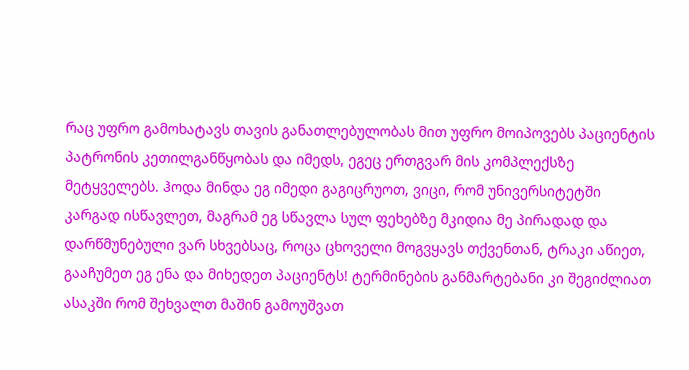რაც უფრო გამოხატავს თავის განათლებულობას მით უფრო მოიპოვებს პაციენტის პატრონის კეთილგანწყობას და იმედს, ეგეც ერთგვარ მის კომპლექსზე მეტყველებს. ჰოდა მინდა ეგ იმედი გაგიცრუოთ, ვიცი, რომ უნივერსიტეტში კარგად ისწავლეთ, მაგრამ ეგ სწავლა სულ ფეხებზე მკიდია მე პირადად და დარწმუნებული ვარ სხვებსაც, როცა ცხოველი მოგვყავს თქვენთან, ტრაკი აწიეთ, გააჩუმეთ ეგ ენა და მიხედეთ პაციენტს! ტერმინების განმარტებანი კი შეგიძლიათ ასაკში რომ შეხვალთ მაშინ გამოუშვათ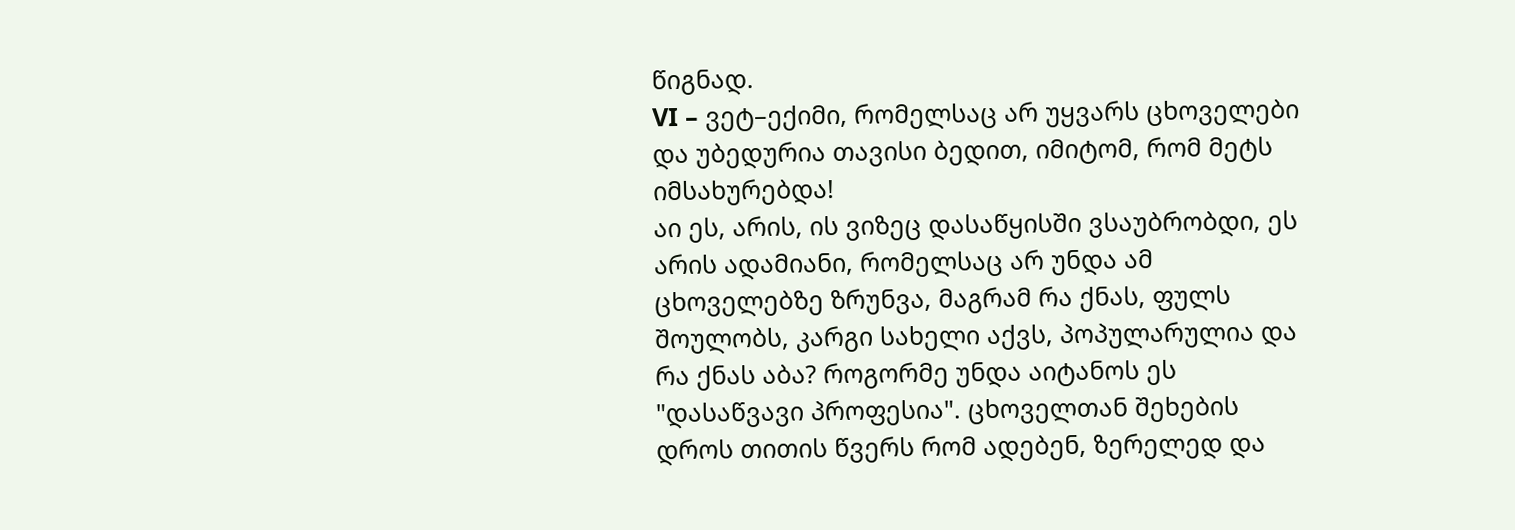წიგნად.
VI – ვეტ–ექიმი, რომელსაც არ უყვარს ცხოველები და უბედურია თავისი ბედით, იმიტომ, რომ მეტს იმსახურებდა!
აი ეს, არის, ის ვიზეც დასაწყისში ვსაუბრობდი, ეს არის ადამიანი, რომელსაც არ უნდა ამ ცხოველებზე ზრუნვა, მაგრამ რა ქნას, ფულს შოულობს, კარგი სახელი აქვს, პოპულარულია და რა ქნას აბა? როგორმე უნდა აიტანოს ეს "დასაწვავი პროფესია". ცხოველთან შეხების დროს თითის წვერს რომ ადებენ, ზერელედ და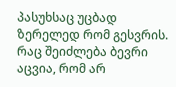პასუხსაც უცბად ზერელედ რომ გესვრის. რაც შეიძლება ბევრი აცვია, რომ არ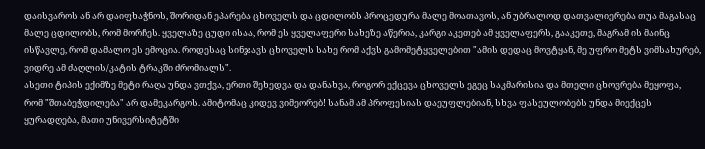დაისვაროს ან არ დაიფხაჭნოს, შორიდან ეპარება ცხოველს და ცდილობს პროცედურა მალე მოათავოს, ან უბრალოდ დათვალიერება თუა მაგასაც მალე ცდილობს, რომ მორჩეს. ყველაზე ცუდი ისაა, რომ ეს ყველაფერი სახეზე აწერია, კარგი აკეთებ ამ ყველაფერს, გააკეთე, მაგრამ ის მაინც ისწავლე, რომ დამალო ეს ემოცია. როდესაც სინჯავს ცხოველს სახე რომ აქვს გამომეტყველებით "ამის დედაც მოვტყან, მე უფრო მეტს ვიმსახურებ, ვიდრე ამ ძაღლის/კატის ტრაკში ძრომიალს".
ასეთი ტიპის ექიმზე მეტი რაღა უნდა ვთქვა, ერთი შეხედვა და დანახვა, როგორ ექცევა ცხოველს ეგეც საკმარისია და მთელი ცხოვრება მეყოფა, რომ "შთაბეჭდილება" არ დამეკარგოს. ამიტომაც კიდევ ვიმეორებ! სანამ ამ პროფესიას დაეუფლებიან, სხვა ფასეულობებს უნდა მიექცეს ყურადღება, მათი უნივერსიტეტში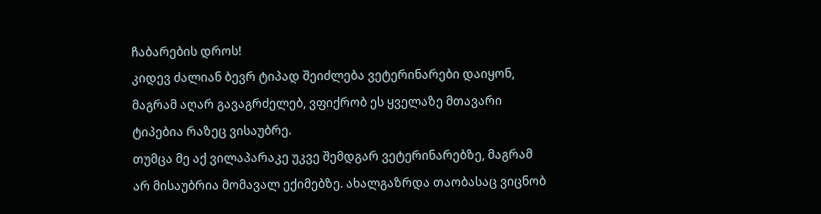ჩაბარების დროს!
კიდევ ძალიან ბევრ ტიპად შეიძლება ვეტერინარები დაიყონ, მაგრამ აღარ გავაგრძელებ, ვფიქრობ ეს ყველაზე მთავარი ტიპებია რაზეც ვისაუბრე.
თუმცა მე აქ ვილაპარაკე უკვე შემდგარ ვეტერინარებზე, მაგრამ არ მისაუბრია მომავალ ექიმებზე. ახალგაზრდა თაობასაც ვიცნობ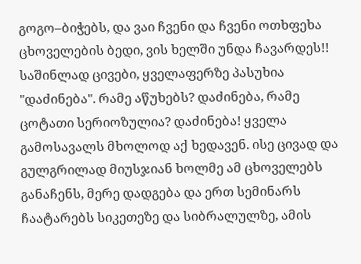გოგო–ბიჭებს, და ვაი ჩვენი და ჩვენი ოთხფეხა ცხოველების ბედი, ვის ხელში უნდა ჩავარდეს!! საშინლად ცივები, ყველაფერზე პასუხია "დაძინება". რამე აწუხებს? დაძინება, რამე ცოტათი სერიოზულია? დაძინება! ყველა გამოსავალს მხოლოდ აქ ხედავენ. ისე ცივად და გულგრილად მიუსჯიან ხოლმე ამ ცხოველებს განაჩენს, მერე დადგება და ერთ სემინარს ჩაატარებს სიკეთეზე და სიბრალულზე, ამის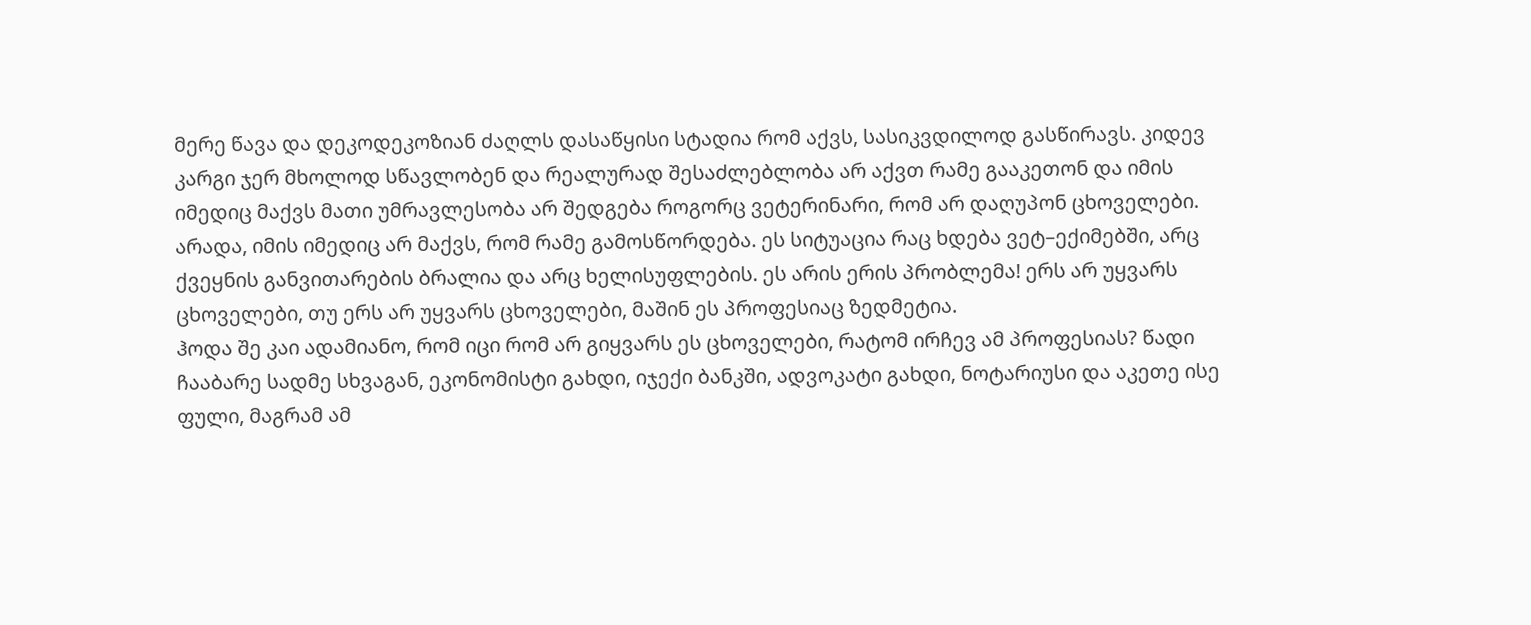მერე წავა და დეკოდეკოზიან ძაღლს დასაწყისი სტადია რომ აქვს, სასიკვდილოდ გასწირავს. კიდევ კარგი ჯერ მხოლოდ სწავლობენ და რეალურად შესაძლებლობა არ აქვთ რამე გააკეთონ და იმის იმედიც მაქვს მათი უმრავლესობა არ შედგება როგორც ვეტერინარი, რომ არ დაღუპონ ცხოველები.
არადა, იმის იმედიც არ მაქვს, რომ რამე გამოსწორდება. ეს სიტუაცია რაც ხდება ვეტ–ექიმებში, არც ქვეყნის განვითარების ბრალია და არც ხელისუფლების. ეს არის ერის პრობლემა! ერს არ უყვარს ცხოველები, თუ ერს არ უყვარს ცხოველები, მაშინ ეს პროფესიაც ზედმეტია.
ჰოდა შე კაი ადამიანო, რომ იცი რომ არ გიყვარს ეს ცხოველები, რატომ ირჩევ ამ პროფესიას? წადი ჩააბარე სადმე სხვაგან, ეკონომისტი გახდი, იჯექი ბანკში, ადვოკატი გახდი, ნოტარიუსი და აკეთე ისე ფული, მაგრამ ამ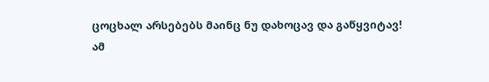ცოცხალ არსებებს მაინც ნუ დახოცავ და გაწყვიტავ!
ამ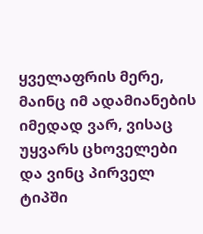ყველაფრის მერე, მაინც იმ ადამიანების იმედად ვარ, ვისაც უყვარს ცხოველები და ვინც პირველ ტიპში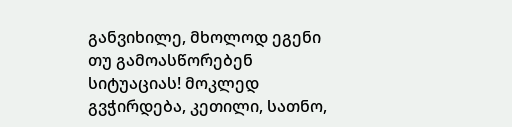განვიხილე, მხოლოდ ეგენი თუ გამოასწორებენ სიტუაციას! მოკლედ გვჭირდება, კეთილი, სათნო,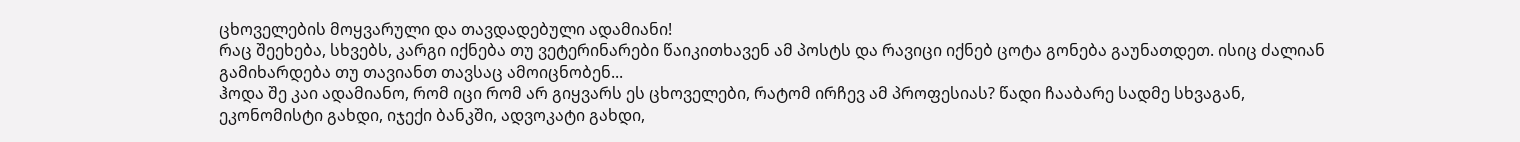ცხოველების მოყვარული და თავდადებული ადამიანი!
რაც შეეხება, სხვებს, კარგი იქნება თუ ვეტერინარები წაიკითხავენ ამ პოსტს და რავიცი იქნებ ცოტა გონება გაუნათდეთ. ისიც ძალიან გამიხარდება თუ თავიანთ თავსაც ამოიცნობენ...
ჰოდა შე კაი ადამიანო, რომ იცი რომ არ გიყვარს ეს ცხოველები, რატომ ირჩევ ამ პროფესიას? წადი ჩააბარე სადმე სხვაგან, ეკონომისტი გახდი, იჯექი ბანკში, ადვოკატი გახდი,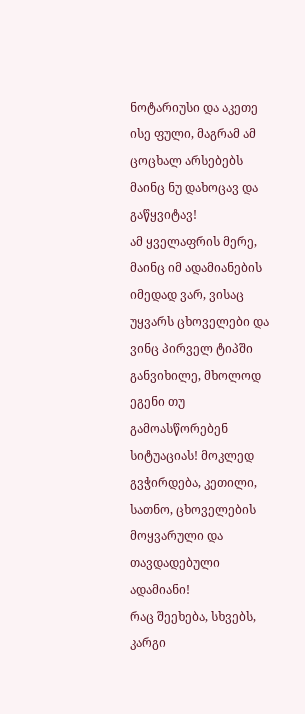ნოტარიუსი და აკეთე ისე ფული, მაგრამ ამ ცოცხალ არსებებს მაინც ნუ დახოცავ და გაწყვიტავ!
ამ ყველაფრის მერე, მაინც იმ ადამიანების იმედად ვარ, ვისაც უყვარს ცხოველები და ვინც პირველ ტიპში განვიხილე, მხოლოდ ეგენი თუ გამოასწორებენ სიტუაციას! მოკლედ გვჭირდება, კეთილი, სათნო, ცხოველების მოყვარული და თავდადებული ადამიანი!
რაც შეეხება, სხვებს, კარგი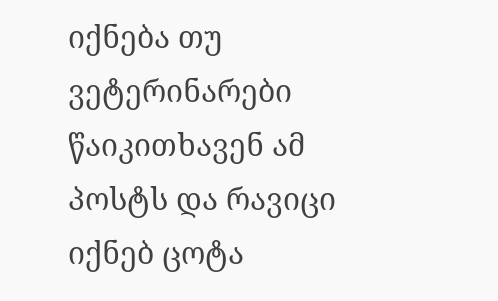იქნება თუ ვეტერინარები წაიკითხავენ ამ პოსტს და რავიცი იქნებ ცოტა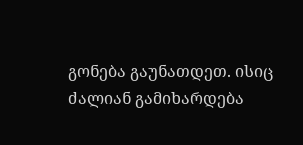გონება გაუნათდეთ. ისიც ძალიან გამიხარდება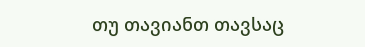თუ თავიანთ თავსაც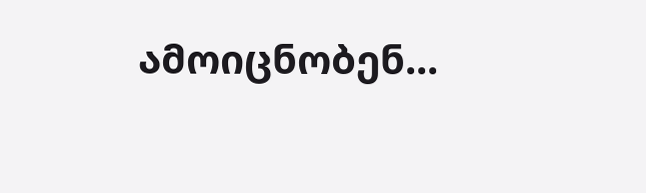ამოიცნობენ...